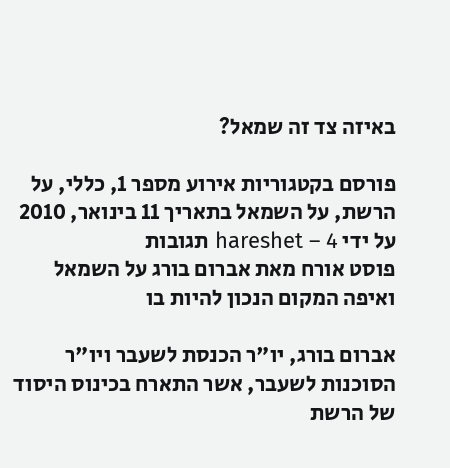באיזה צד זה שמאל?

פורסם בקטגוריות אירוע מספר 1, כללי, על הרשת, על השמאל בתאריך 11 בינואר, 2010 על ידי hareshet – 4 תגובות
פוסט אורח מאת אברום בורג על השמאל ואיפה המקום הנכון להיות בו

אברום בורג, יו"ר הכנסת לשעבר ויו"ר הסוכנות לשעבר, אשר התארח בכינוס היסוד של הרשת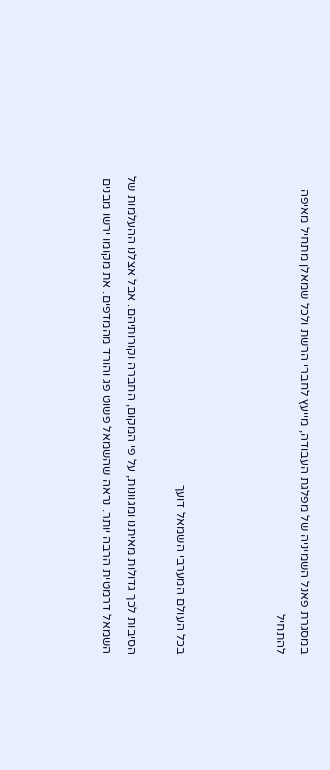במסגרת פאנל השמיניה של מפלגת העבודה, מייעץ לחברי הרשת ולכל שמאלן מתחיל מאיפה להתחיל



בכל העולם המערבי השמאל דועך

הסיבות לכך גדולות מאיתנו ומגוונות, על פי המקום, החברה וקורותיהם. אבל אצלנו ההעלמות של השמאל דרמטית הרבה יותר. נראה שהשמאל פשוט פג והורד מהמדפים. את מקומו ירשו מבנים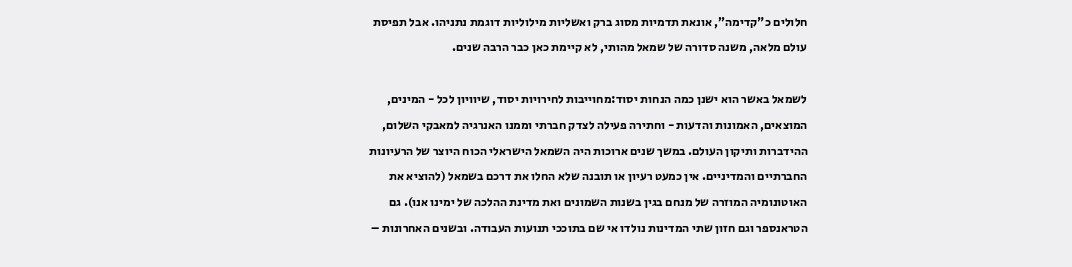חלולים כ"קדימה”, אונאת תדמיות מסוג ברק ואשליות מילוליות דוגמת נתניהו. אבל תפיסת עולם מלאה, משנה סדורה של שמאל מהותי, לא קיימת כאן כבר הרבה שנים.

לשמאל באשר הוא ישנן כמה הנחות יסוד:מחוייבות לחירויות יסוד, שיוויון לכל - המינים, המוצאים, האמונות והדעות - וחתירה פעילה לצדק חברתי וממנו האנרגיה למאבקי השלום, ההידברות ותיקון העולם. במשך שנים ארוכות היה השמאל הישראלי הכוח היוצר של הרעיונות החברתיים והמדיניים. אין כמעט רעיון או תובנה שלא החלו את דרכם בשמאל (להוציא את האוטונומיה המוזרה של מנחם בגין בשנות השמונים ואת מדינת ההלכה של ימינו אנו). גם הטראנספר וגם חזון שתי המדינות נולדו אי שם בתוככי תנועות העבודה. ובשנים האחרונות –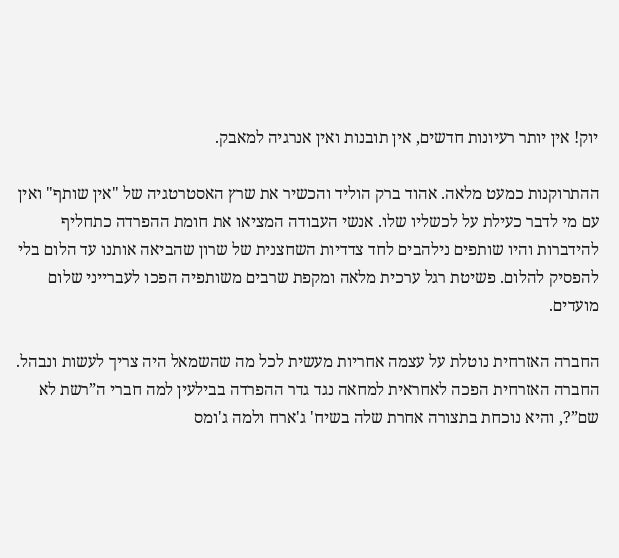יוק! אין יותר רעיונות חדשים, אין תובנות ואין אנרגיה למאבק.

ההתרוקנות כמעט מלאה. אהוד ברק הוליד והכשיר את שרץ האסטרטגיה של "אין שותף" ואין עם מי לדבר כעילת על לכשליו שלו. אנשי העבודה המציאו את חומת ההפרדה כתחליף להידברות והיו שותפים נילהבים לחד צדדיות השחצנית של שרון שהביאה אותנו עד הלום בלי להפסיק להלום. פשיטת רגל ערכית מלאה ומקפת שרבים משותפיה הפכו לעברייני שלום מועדים.

החברה האזרחית נוטלת על עצמה אחריות מעשית לכל מה שהשמאל היה צריך לעשות ונבהל. החברה האזרחית הפכה לאחראית למחאה נגד גדר ההפרדה בבילעין למה חברי ה”רשת לא שם”?, והיא נוכחת בתצורה אחרת שלה בשיח' ג'ארח ולמה ג'ומס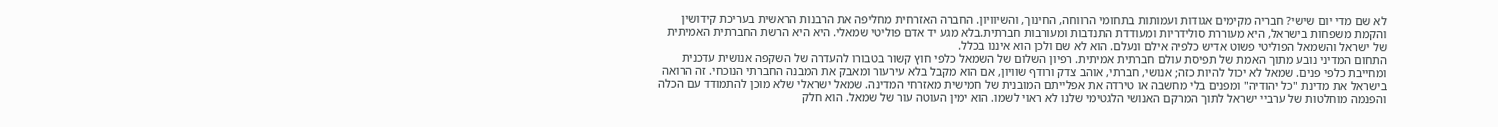לא שם מדי יום שישי? חבריה מקימים אגודות ועמותות בתחומי הרווחה, החינוך, והשיוויון. החברה האזרחית מחליפה את הרבנות הראשית בעריכת קידושין והקמת משפחות בישראל, היא מעוררת סולידריות ומעודדת התנדבות ומעורבות חברתית.בלא מגע יד אדם פוליטי שמאלי. היא היא הרשת החברתית האמיתית של ישראל והשמאל הפוליטי פשוט אדיש כלפיה אילם ונעלם. הוא לא שם ולכן הוא איננו בכלל.
התחום המדיני נובע מתוך האמת של תפיסת עולם חברתית אמיתית. רפיון השלום של השמאל כלפי חוץ קשור בטבורו להעדרה של השקפה אנושית עדכנית ומחייבת כלפי פנים. שמאל לא יכול להיות כזה; אנושי, חברתי, אוהב צדק ורודף שוויון, אם הוא מקבל בלא עירעור ומאבק את המבנה החברתי הנוכחי. זה הרואה בישראל את מדינת "כל יהודיה" ומפנים בלי מחשבה או טירדה את אפלייתם המובנית של חמישית מאזרחי המדינה. שמאל ישראלי שלא מוכן להתמודד עם הכלה והפנמה מוחלטות של ערביי ישראל לתוך המרקם האנושי הלגטימי שלנו לא ראוי לשמו. הוא ימין העוטה עור של שמאל. הוא חלק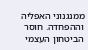ממנגנוני האפליה וההפחדה. חוסר הביטחון העצמי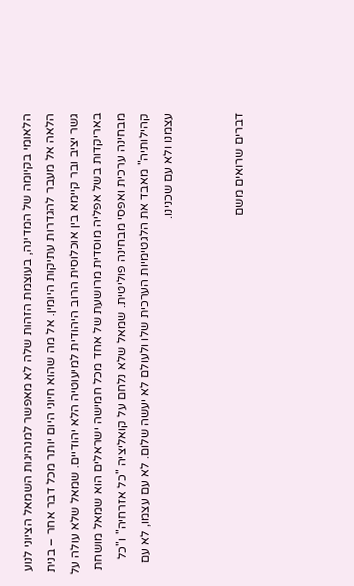הלאומי בקיומה של המדינה, בעוצמת הזהות שלה לא מאפשר למנהיגות השמאל הציוני לנוע הלאה אל מעבר להגדרות עתיקות היומין. אל מה שהוא חיוני היום יותר מכל דבר אחר – בנית גשר יציב ובר קיימא בין אוכלוסית הרוב היהודית למיעוטיה הלא יהודיים. שמאל שלא עולה על באריקדות בשל אפליה מוסדית מרושעת של אחד מכל חמישה ישראלים הוא שמאל מושחת מבחינה ערכית ואפסי מבחינה פוליטית. שמאל שלא נלחם על קואליציה "כל אזרחיה" ו"כל קהילותיה" מאבד את הלגטימיות הערכית שלו ולעולם לא יעשה שלום. לא עם עצמו, לא עם עצמנו ולא עם שכנינו.


דברים שרואים משם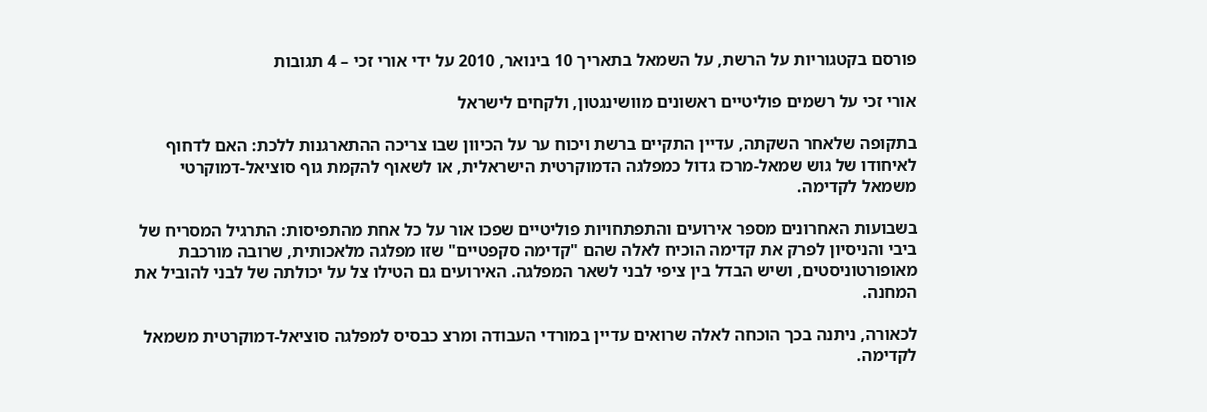פורסם בקטגוריות על הרשת, על השמאל בתאריך 10 בינואר, 2010 על ידי אורי זכי – 4 תגובות

אורי זכי על רשמים פוליטיים ראשונים מוושינגטון, ולקחים לישראל

בתקופה שלאחר השקתה, עדיין התקיים ברשת ויכוח ער על הכיוון שבו צריכה ההתארגנות ללכת: האם לדחוף לאיחודו של גוש שמאל-מרכז גדול כמפלגה הדמוקרטית הישראלית, או לשאוף להקמת גוף סוציאל-דמוקרטי משמאל לקדימה.

בשבועות האחרונים מספר אירועים והתפתחויות פוליטיים שפכו אור על כל אחת מהתפיסות: התרגיל המסריח של ביבי והניסיון לפרק את קדימה הוכיח לאלה שהם "קדימה סקפטיים" שזו מפלגה מלאכותית, שרובה מורכבת מאופורטוניסטים, ושיש הבדל בין ציפי לבני לשאר המפלגה. האירועים גם הטילו צל על יכולתה של לבני להוביל את המחנה.

לכאורה, ניתנה בכך הוכחה לאלה שרואים עדיין במורדי העבודה ומרצ כבסיס למפלגה סוציאל-דמוקרטית משמאל לקדימה.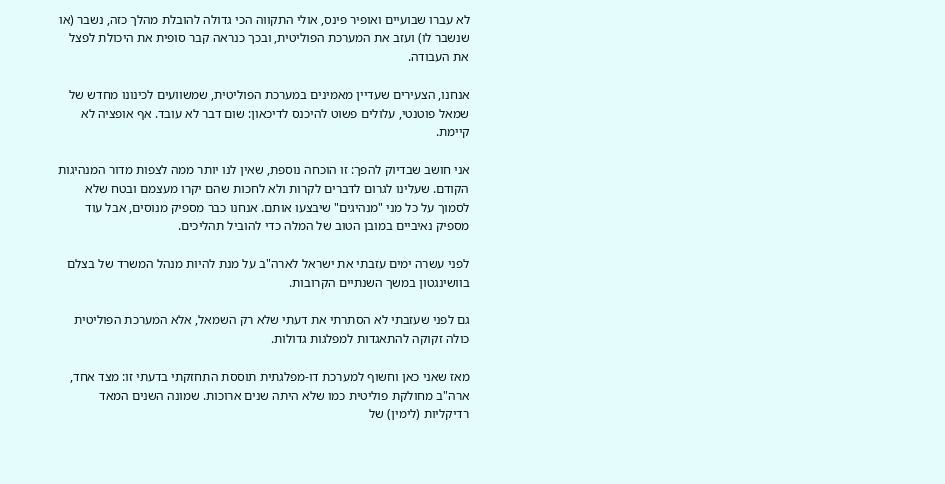לא עברו שבועיים ואופיר פינס, אולי התקווה הכי גדולה להובלת מהלך כזה, נשבר (או שנשבר לו) ועזב את המערכת הפוליטית, ובכך כנראה קבר סופית את היכולת לפצל את העבודה.

אנחנו, הצעירים שעדיין מאמינים במערכת הפוליטית, שמשוועים לכינונו מחדש של שמאל פוטנטי, עלולים פשוט להיכנס לדיכאון: שום דבר לא עובד. אף אופציה לא קיימת.

אני חושב שבדיוק להפך: זו הוכחה נוספת, שאין לנו יותר ממה לצפות מדור המנהיגות הקודם. שעלינו לגרום לדברים לקרות ולא לחכות שהם יקרו מעצמם ובטח שלא לסמוך על כל מני "מנהיגים" שיבצעו אותם. אנחנו כבר מספיק מנוסים, אבל עוד מספיק נאיביים במובן הטוב של המלה כדי להוביל תהליכים.

לפני עשרה ימים עזבתי את ישראל לארה"ב על מנת להיות מנהל המשרד של בצלם בוושינגטון במשך השנתיים הקרובות.

גם לפני שעזבתי לא הסתרתי את דעתי שלא רק השמאל, אלא המערכת הפוליטית כולה זקוקה להתאגדות למפלגות גדולות.

מאז שאני כאן וחשוף למערכת דו-מפלגתית תוססת התחזקתי בדעתי זו: מצד אחד, ארה"ב מחולקת פוליטית כמו שלא היתה שנים ארוכות. שמונה השנים המאד רדיקליות (לימין) של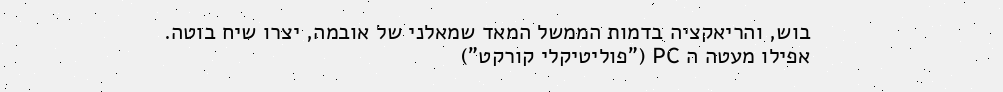בוש, והריאקציה בדמות הממשל המאד שמאלני של אובמה, יצרו שיח בוטה. אפילו מעטה ה PC ("פוליטיקלי קורקט")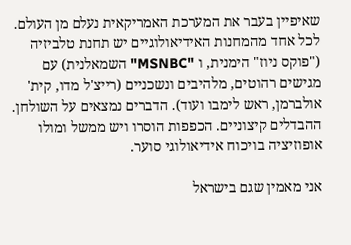שאיפיין בעבר את המערכת האמריקאית נעלם מן העולם. לכל אחד מהמחנות האידיאולוגיים יש תחנת טלביזיה ("פוקס ניוז" הימנית, ו "MSNBC" השמאלנית) עם מגישים רהוטים, מלהיבים ונשכניים (רייצ'ל מדו, קית' אולברמן, ראש לימבו ועוד). הדברים נמצאים על השולחן. ההבדלים קיצוניים. הכפפות הוסרו ויש ממשל ומולו אופוזיציה בויכוח אידיאולוגי סוער.

אני מאמין שגם בישראל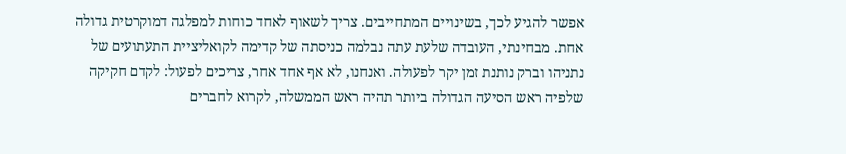אפשר להגיע לכך, בשינויים המתחייבים. צריך לשאוף לאחד כוחות למפלגה דמוקרטית גדולה אחת. מבחינתי, העובדה שלעת עתה נבלמה כניסתה של קדימה לקואליציית התעתועים של נתניהו וברק נותנת זמן יקר לפעולה. ואנחנו, לא אף אחד אחר, צריכים לפעול: לקדם חקיקה שלפיה ראש הסיעה הגדולה ביותר תהיה ראש הממשלה, לקרוא לחברים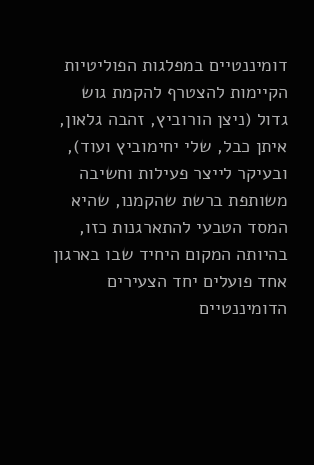דומיננטיים במפלגות הפוליטיות הקיימות להצטרף להקמת גוש גדול (ניצן הורוביץ, זהבה גלאון, איתן כבל, שלי יחימוביץ ועוד), ובעיקר לייצר פעילות וחשיבה משותפת ברשת שהקמנו, שהיא המסד הטבעי להתארגנות כזו, בהיותה המקום היחיד שבו בארגון אחד פועלים יחד הצעירים הדומיננטיים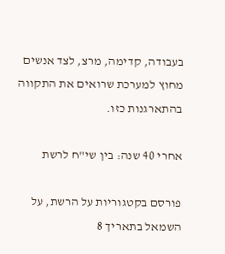בעבודה, קדימה, מרצ, לצד אנשים מחוץ למערכת שרואים את התקווה בהתארגנות כזו.

אחרי 40 שנה: בין שי"ח לרשת

פורסם בקטגוריות על הרשת, על השמאל בתאריך 8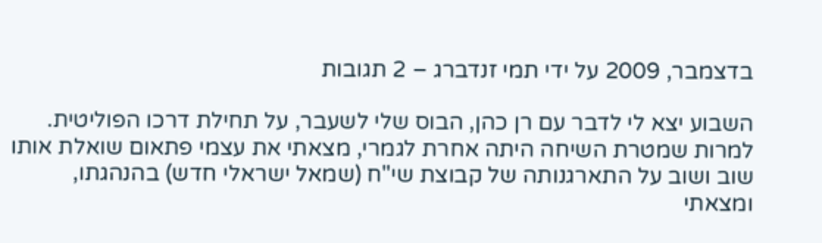בדצמבר, 2009 על ידי תמי זנדברג – 2 תגובות

השבוע יצא לי לדבר עם רן כהן, הבוס שלי לשעבר, על תחילת דרכו הפוליטית. למרות שמטרת השיחה היתה אחרת לגמרי, מצאתי את עצמי פתאום שואלת אותו שוב ושוב על התארגנותה של קבוצת שי"ח (שמאל ישראלי חדש) בהנהגתו, ומצאתי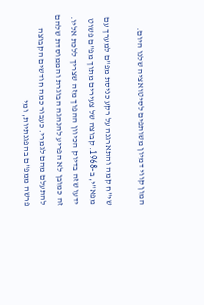המון קווי דמיון משותפים לסיטואציה שלנו היום.

שי"ח קמה והתארגנה על רקע כניסת מפ"ם למערך עם מפא"י, ב-1968. קבוצה של צעירים מתוך מפ"ם פשוט ידעו שזה בדיוק הכיוון ההפוך מזה שצריך ללכת אליו. זה כמובן לא הפריע להנהגה הבוגרת והממוסדת שלהם להתעלם מהם לגמרי. כעבור כמה חודשים הקבוצה פרשה ממפ"ם בהפגנתיות, ומי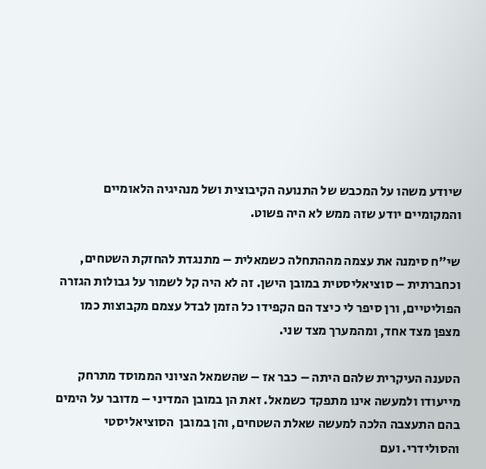שיודע משהו על המכבש של התנועה הקיבוצית ושל מנהיגיה הלאומיים והמקומיים יודע שזה ממש לא היה פשוט.

שי"ח סימנה את עצמה מההתחלה כשמאלית – מתנגדת להחזקת השטחים, וכחברתית – סוציאליסטית במובן הישן. זה לא היה קל לשמור על גבולות הגזרה הפוליטיים, ורן סיפר לי כיצד הם הקפידו כל הזמן לבדל עצמם מקבוצות כמו מצפן מצד אחד, ומהמערך מצד שני.

הטענה העיקרית שלהם היתה – כבר אז – שהשמאל הציוני הממוסד מתרחק מייעודו ולמעשה אינו מתפקד כשמאל. זאת הן במובן המדיני – מדובר על הימים בהם התעצבה הלכה למעשה שאלת השטחים, והן במובן  הסוציאליסטי והסולידרי. ועם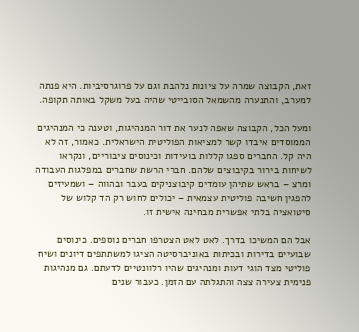זאת, הקבוצה שמרה על ציונות נלהבת וגם על פרוגרסיביות. היא פנתה למערב, והתנערה מהשמאל הסובייטי שהיה בעל משקל באותה תקופה.

ומעל הכל, הקבוצה שאפה לנער את דור המנהיגות, וטענה כי המנהיגים הממוסדים איבדו קשר למציאות הפוליטית הישראלית. כאמור, זה לא היה קל. החברים ספגו קללות בועידות וכינוסים ציבוריים, ונקראו לשיחות בירור בקיבוצים שלהם. חברי הרשת שחברים במפלגות העבודה ומרצ – בראש שתיהן עומדים קיבוצניקים בעבר ובהווה – ושמעיזים להפגין חשיבה פוליטית עצמאית – יכולים לחוש רק הד קלוש של סיטואציה בלתי אפשרית מבחינה אישית זו.

אבל הם המשיכו בדרך. לאט לאט הצטרפו חברים נוספים. כינוסים שבועיים בדירות ובכיתות באוניברסיטה הציגו למשתתפים דיונים ושיח פוליטי מצד הוגי דעות ומנהיגים שהיו רלוונטיים לדעתם. גם מנהיגות פנימית צעירה צצה והתגלתה עם הזמן. כעבור שנים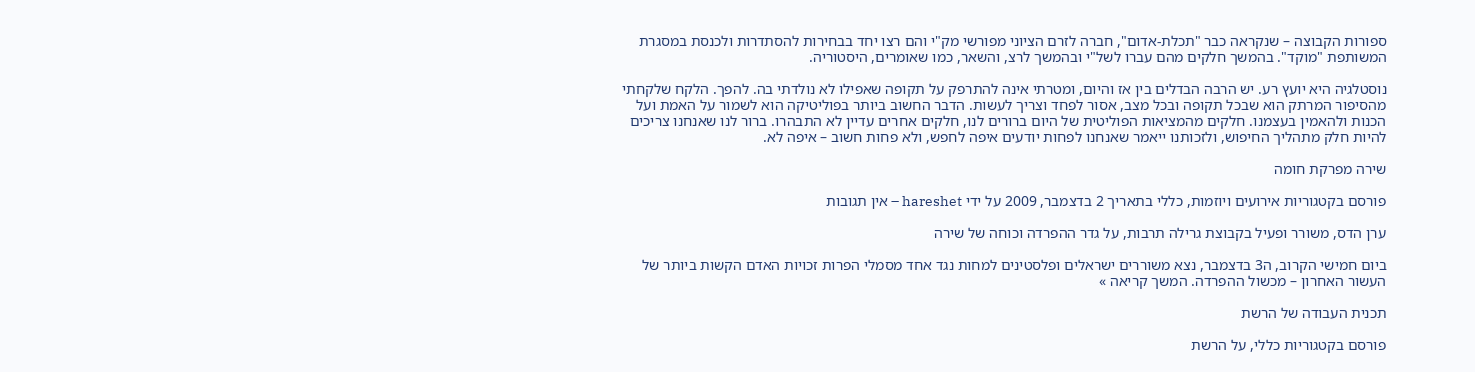ספורות הקבוצה – שנקראה כבר "תכלת-אדום", חברה לזרם הציוני מפורשי מק"י והם רצו יחד בבחירות להסתדרות ולכנסת במסגרת המשותפת "מוקד". בהמשך חלקים מהם עברו לשל"י ובהמשך לרצ, והשאר, כמו שאומרים, היסטוריה.

נוסטלגיה היא יועץ רע. יש הרבה הבדלים בין אז והיום, ומטרתי אינה להתרפק על תקופה שאפילו לא נולדתי בה. להפך. הלקח שלקחתי מהסיפור המרתק הוא שבכל תקופה ובכל מצב, אסור לפחד וצריך לעשות. הדבר החשוב ביותר בפוליטיקה הוא לשמור על האמת ועל הכנות ולהאמין בעצמנו. חלקים מהמציאות הפוליטית של היום ברורים לנו, חלקים אחרים עדיין לא התבהרו. ברור לנו שאנחנו צריכים להיות חלק מתהליך החיפוש, ולזכותנו ייאמר שאנחנו לפחות יודעים איפה לחפש, ולא פחות חשוב – איפה לא.

שירה מפרקת חומה

פורסם בקטגוריות אירועים ויוזמות, כללי בתאריך 2 בדצמבר, 2009 על ידי hareshet – אין תגובות

ערן הדס, משורר ופעיל בקבוצת גרילה תרבות, על גדר ההפרדה וכוחה של שירה

ביום חמישי הקרוב, ה3 בדצמבר, נצא משוררים ישראלים ופלסטינים למחות נגד אחד מסמלי הפרות זכויות האדם הקשות ביותר של העשור האחרון – מכשול ההפרדה. המשך קריאה »

תכנית העבודה של הרשת

פורסם בקטגוריות כללי, על הרשת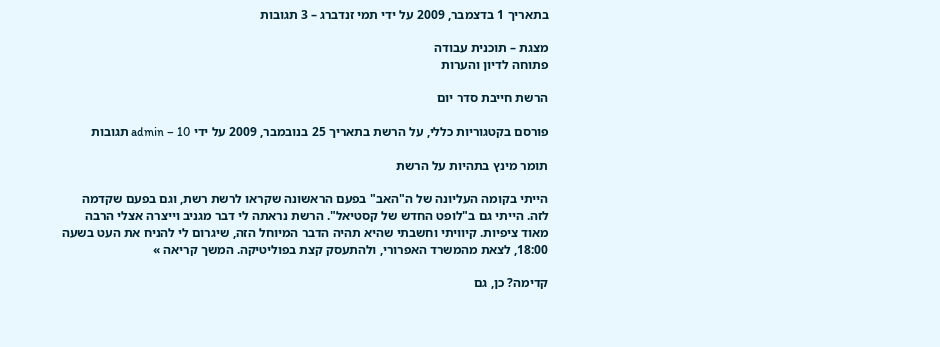בתאריך 1 בדצמבר, 2009 על ידי תמי זנדברג – 3 תגובות

מצגת – תוכנית עבודה
פתוחה לדיון והערות

הרשת חייבת סדר יום

פורסם בקטגוריות כללי, על הרשת בתאריך 25 בנובמבר, 2009 על ידי admin – 10 תגובות

תומר מינץ בתהיות על הרשת

הייתי בקומה העליונה של ה"האב" בפעם הראשונה שקראו לרשת רשת, וגם בפעם שקדמה לזה. הייתי גם ב"לופט החדש של קסטיאל". הרשת נראתה לי דבר מגניב וייצרה אצלי הרבה מאוד ציפיות. קיוויתי וחשבתי שהיא תהיה הדבר המיוחל הזה, שיגרום לי להניח את העט בשעה 18:00, לצאת מהמשרד האפרורי, ולהתעסק קצת בפוליטיקה. המשך קריאה »

קדימה? כן, גם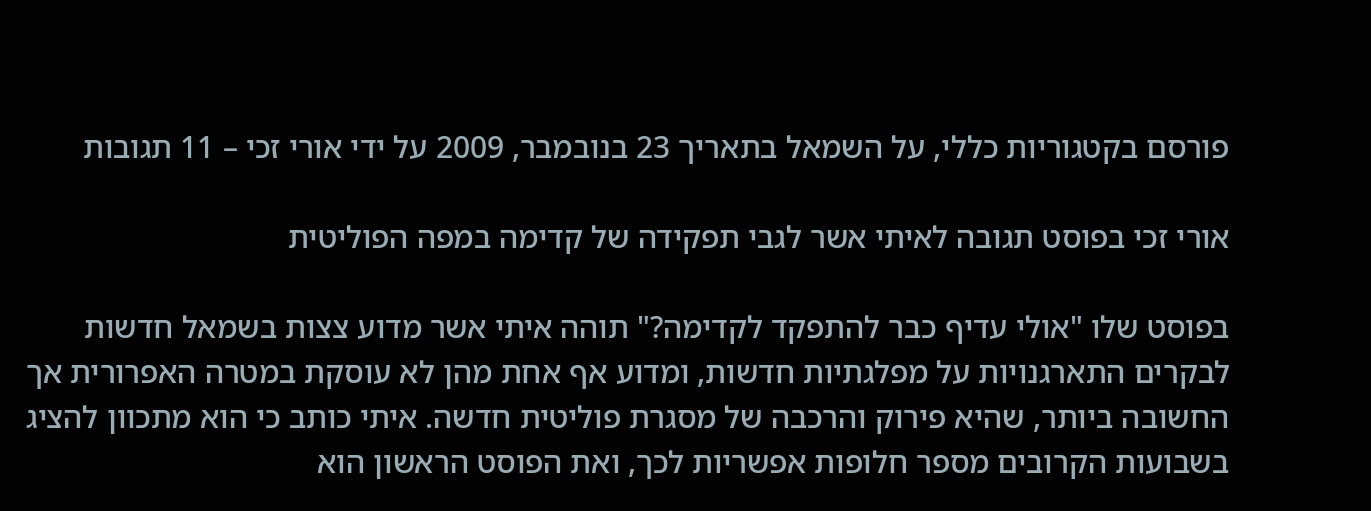פורסם בקטגוריות כללי, על השמאל בתאריך 23 בנובמבר, 2009 על ידי אורי זכי – 11 תגובות

אורי זכי בפוסט תגובה לאיתי אשר לגבי תפקידה של קדימה במפה הפוליטית

בפוסט שלו "אולי עדיף כבר להתפקד לקדימה?" תוהה איתי אשר מדוע צצות בשמאל חדשות לבקרים התארגנויות על מפלגתיות חדשות, ומדוע אף אחת מהן לא עוסקת במטרה האפרורית אך החשובה ביותר, שהיא פירוק והרכבה של מסגרת פוליטית חדשה. איתי כותב כי הוא מתכוון להציג בשבועות הקרובים מספר חלופות אפשריות לכך, ואת הפוסט הראשון הוא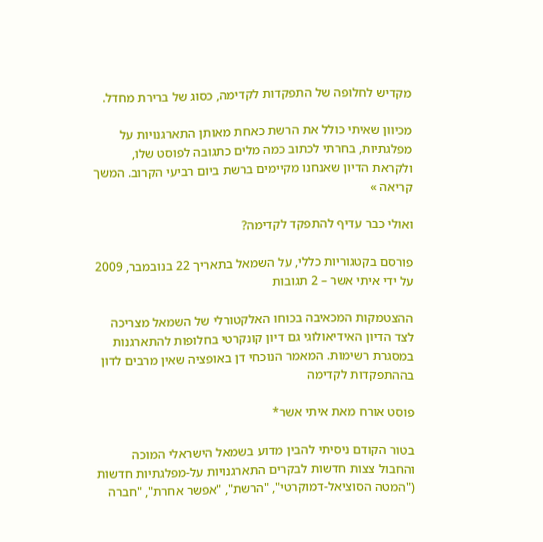מקדיש לחלופה של התפקדות לקדימה, כסוג של ברירת מחדל.

מכיוון שאיתי כולל את הרשת כאחת מאותן התארגנויות על מפלגתיות, בחרתי לכתוב כמה מלים כתגובה לפוסט שלו, ולקראת הדיון שאנחנו מקיימים ברשת ביום רביעי הקרוב. המשך קריאה »

ואולי כבר עדיף להתפקד לקדימה?

פורסם בקטגוריות כללי, על השמאל בתאריך 22 בנובמבר, 2009 על ידי איתי אשר – 2 תגובות

ההצטמקות המכאיבה בכוחו האלקטורלי של השמאל מצריכה לצד הדיון האידיאולוגי גם דיון קונקרטי בחלופות להתארגנות במסגרת רשימות. המאמר הנוכחי דן באופציה שאין מרבים לדון בההתפקדות לקדימה

פוסט אורח מאת איתי אשר*

בטור הקודם ניסיתי להבין מדוע בשמאל הישראלי המוכה והחבול צצות חדשות לבקרים התארגנויות על-מפלגתיות חדשות ("המטה הסוציאל-דמוקרטי", "הרשת", "אפשר אחרת", "חברה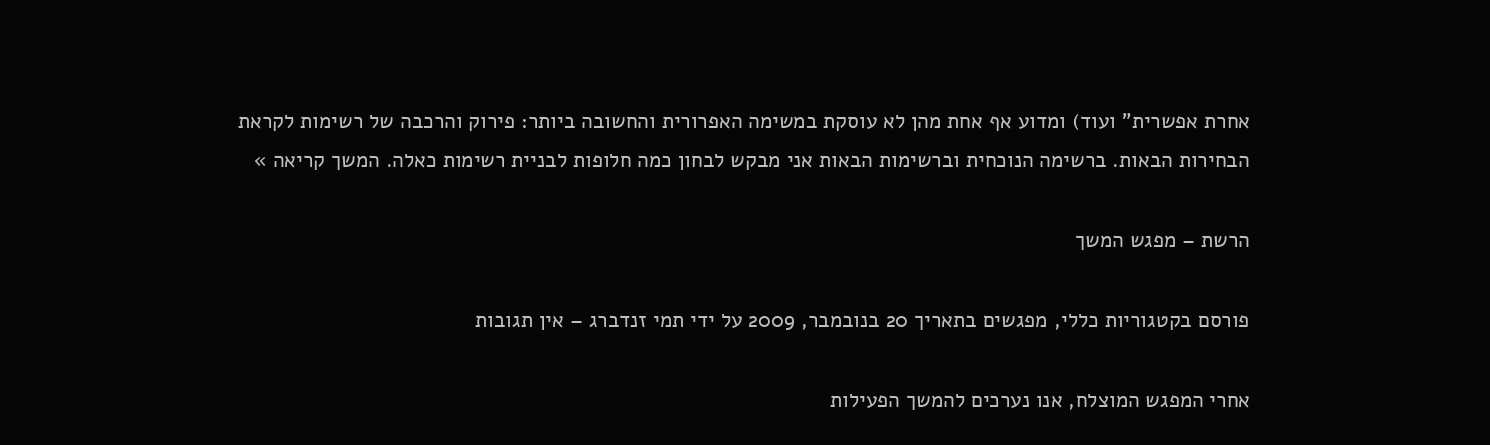אחרת אפשרית" ועוד) ומדוע אף אחת מהן לא עוסקת במשימה האפרורית והחשובה ביותר: פירוק והרכבה של רשימות לקראת הבחירות הבאות. ברשימה הנוכחית וברשימות הבאות אני מבקש לבחון כמה חלופות לבניית רשימות כאלה. המשך קריאה »

הרשת – מפגש המשך

פורסם בקטגוריות כללי, מפגשים בתאריך 20 בנובמבר, 2009 על ידי תמי זנדברג – אין תגובות

אחרי המפגש המוצלח, אנו נערכים להמשך הפעילות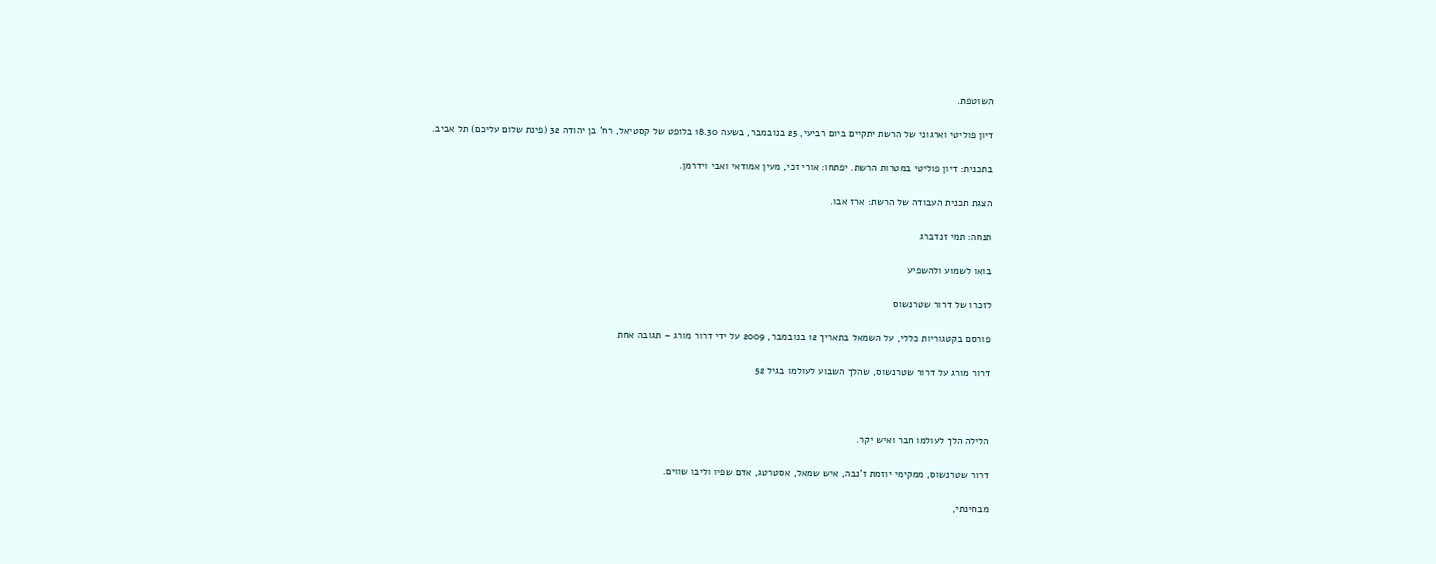השוטפת.

דיון פוליטי וארגוני של הרשת יתקיים ביום רביעי, 25 בנובמבר, בשעה 18.30 בלופט של קסטיאל, רח' בן יהודה 32 (פינת שלום עליכם) תל אביב.

בתכנית: דיון פוליטי במטרות הרשת. יפתחו: אורי זכי, מעין אמודאי ואבי וידרמן.

הצגת תכנית העבודה של הרשת: ארז אבו.

תנחה: תמי זנדברג

בואו לשמוע ולהשפיע

לזכרו של דרור שטרנשוס

פורסם בקטגוריות כללי, על השמאל בתאריך 12 בנובמבר, 2009 על ידי דרור מורג – תגובה אחת

דרור מורג על דרור שטרנשוס, שהלך השבוע לעולמו בגיל 52



הלילה הלך לעולמו חבר ואיש יקר.

דרור שטרנשוס, ממקימי יוזמת ז'נבה, איש שמאל, אסטרטג, אדם שפיו וליבו שווים.

מבחינתי,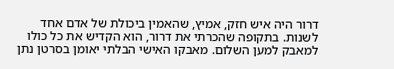דרור היה איש חזק, אמיץ, שהאמין ביכולת של אדם אחד לשנות. בתקופה שהכרתי את דרור, הוא הקדיש את כל כולו למאבק למען השלום. מאבקו האישי הבלתי יאומן בסרטן נתן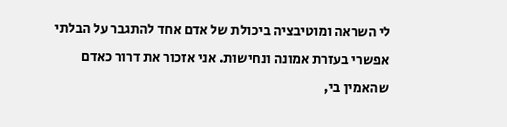לי השראה ומוטיבציה ביכולת של אדם אחד להתגבר על הבלתי אפשרי בעזרת אמונה ונחישות. אני אזכור את דרור כאדם שהאמין בי,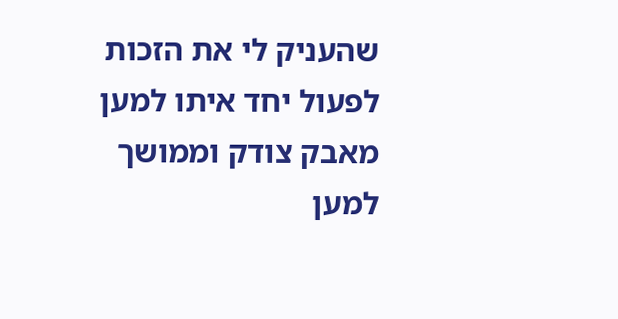שהעניק לי את הזכות לפעול יחד איתו למען מאבק צודק וממושך למען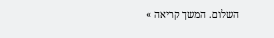השלום. המשך קריאה »